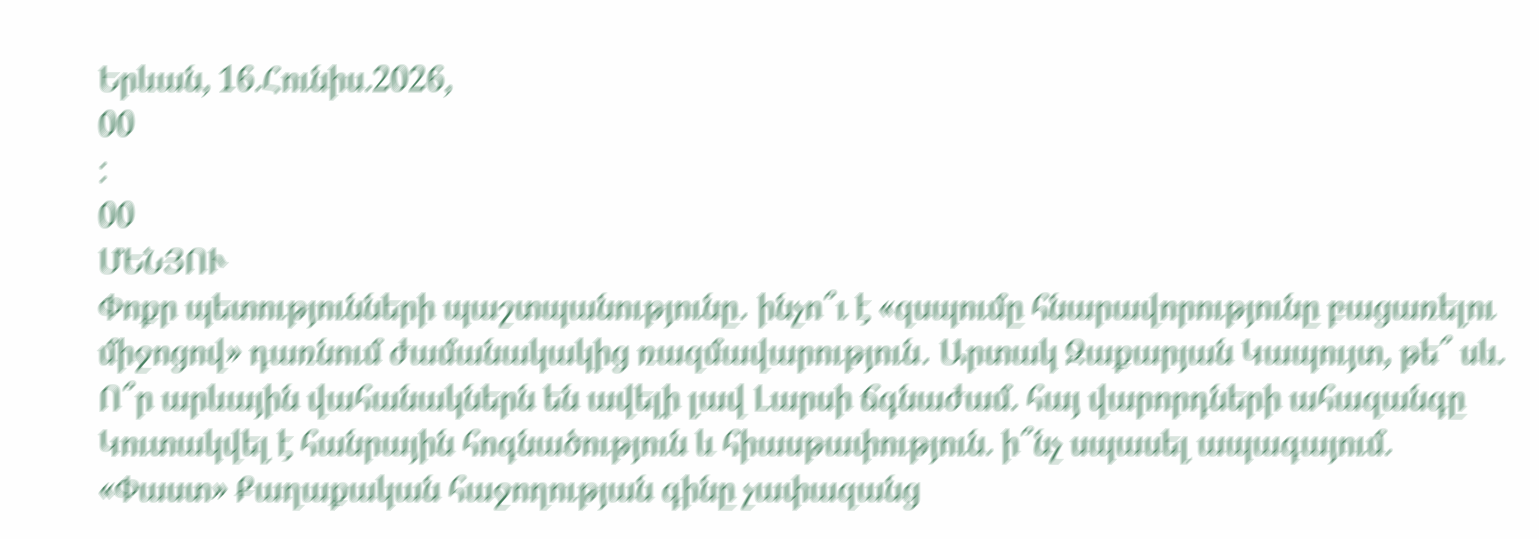Երևան, 16.Հունիս.2026,
00
:
00
ՄԵՆՅՈՒ
Փոքր պետությունների պաշտպանությունը․ ինչո՞ւ է «զսպումը հնարավորությունը բացառելու միջոցով» դառնում ժամանակակից ռազմավարություն․ Արտակ Զաքարյան Կապույտ, թե՞ սև. Ո՞ր արևային վահանակներն են ավելի լավ Լարսի ճգնաժամ. հայ վարորդների ահազանգը Կուտակվել է հանրային հոգնածություն և հիասթափություն. ի՞նչ սպասել ապագայում. «Փաստ» Քաղաքական հաջողության գինը չափազանց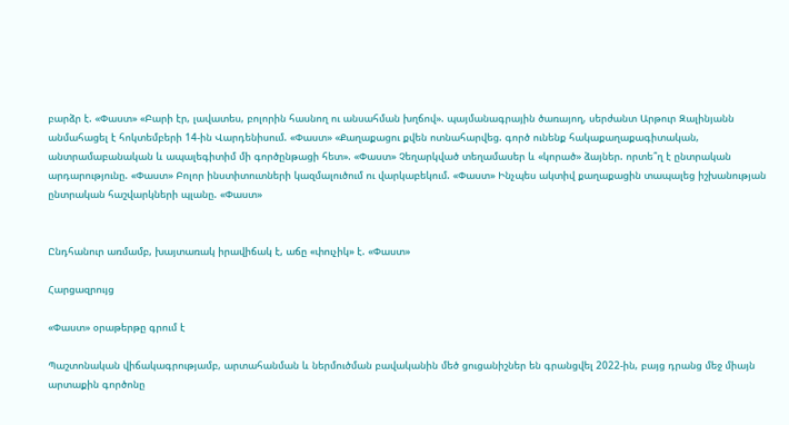բարձր է. «Փաստ» «Բարի էր, լավատես, բոլորին հասնող ու անսահման խղճով». պայմանագրային ծառայող, սերժանտ Արթուր Զալինյանն անմահացել է հոկտեմբերի 14-ին Վարդենիսում. «Փաստ» «Քաղաքացու քվեն ոտնահարվեց. գործ ունենք հակաքաղաքագիտական, անտրամաբանական և ապալեգիտիմ մի գործընթացի հետ». «Փաստ» Չեղարկված տեղամասեր և «կորած» ձայներ. որտե՞ղ է ընտրական արդարությունը. «Փաստ» Բոլոր ինստիտուտների կազմալուծում ու վարկաբեկում. «Փաստ» Ինչպես ակտիվ քաղաքացին տապալեց իշխանության ընտրական հաշվարկների պլանը. «Փաստ»


Ընդհանուր առմամբ, խայտառակ իրավիճակ է, աճը «փուչիկ» է. «Փաստ»

Հարցազրույց

«Փաստ» օրաթերթը գրում է

Պաշտոնական վիճակագրությամբ, արտահանման և ներմուծման բավականին մեծ ցուցանիշներ են գրանցվել 2022-ին, բայց դրանց մեջ միայն արտաքին գործոնը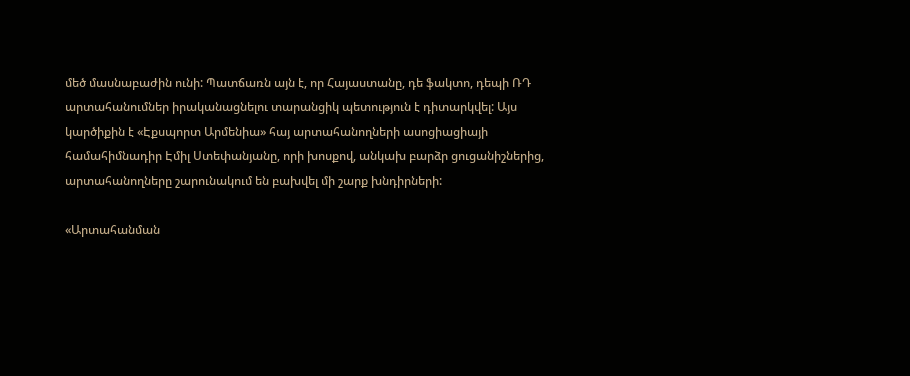մեծ մասնաբաժին ունի: Պատճառն այն է, որ Հայաստանը, դե ֆակտո, դեպի ՌԴ արտահանումներ իրականացնելու տարանցիկ պետություն է դիտարկվել: Այս կարծիքին է «Էքսպորտ Արմենիա» հայ արտահանողների ասոցիացիայի համահիմնադիր Էմիլ Ստեփանյանը, որի խոսքով, անկախ բարձր ցուցանիշներից, արտահանողները շարունակում են բախվել մի շարք խնդիրների:

«Արտահանման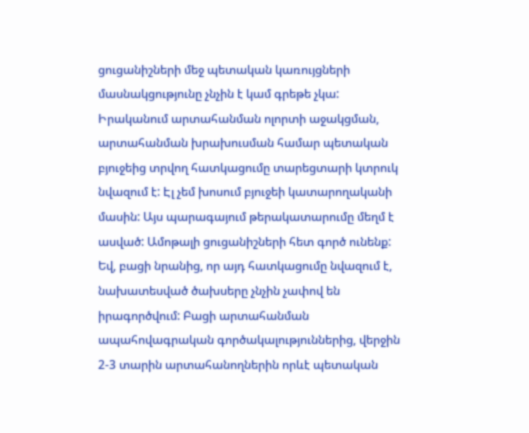ցուցանիշների մեջ պետական կառույցների մասնակցությունը չնչին է կամ գրեթե չկա: Իրականում արտահանման ոլորտի աջակցման, արտահանման խրախուսման համար պետական բյուջեից տրվող հատկացումը տարեցտարի կտրուկ նվազում է: Էլ չեմ խոսում բյուջեի կատարողականի մասին: Այս պարագայում թերակատարումը մեղմ է ասված: Ամոթալի ցուցանիշների հետ գործ ունենք: Եվ, բացի նրանից, որ այդ հատկացումը նվազում է, նախատեսված ծախսերը չնչին չափով են իրագործվում: Բացի արտահանման ապահովագրական գործակալություններից, վերջին 2-3 տարին արտահանողներին որևէ պետական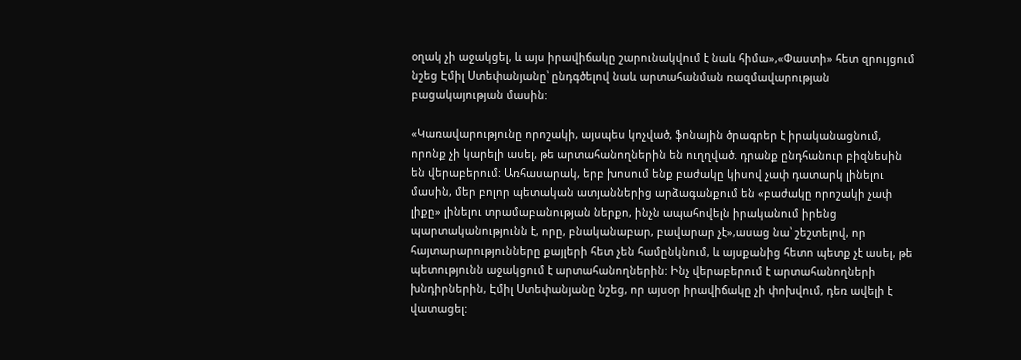օղակ չի աջակցել, և այս իրավիճակը շարունակվում է նաև հիմա»,«Փաստի» հետ զրույցում նշեց Էմիլ Ստեփանյանը՝ ընդգծելով նաև արտահանման ռազմավարության բացակայության մասին:

«Կառավարությունը որոշակի, այսպես կոչված, ֆոնային ծրագրեր է իրականացնում, որոնք չի կարելի ասել, թե արտահանողներին են ուղղված. դրանք ընդհանուր բիզնեսին են վերաբերում: Առհասարակ, երբ խոսում ենք բաժակը կիսով չափ դատարկ լինելու մասին, մեր բոլոր պետական ատյաններից արձագանքում են «բաժակը որոշակի չափ լիքը» լինելու տրամաբանության ներքո, ինչն ապահովելն իրականում իրենց պարտականությունն է, որը, բնականաբար, բավարար չէ»,ասաց նա՝ շեշտելով, որ հայտարարությունները քայլերի հետ չեն համընկնում, և այսքանից հետո պետք չէ ասել, թե պետությունն աջակցում է արտահանողներին: Ինչ վերաբերում է արտահանողների խնդիրներին, Էմիլ Ստեփանյանը նշեց, որ այսօր իրավիճակը չի փոխվում, դեռ ավելի է վատացել: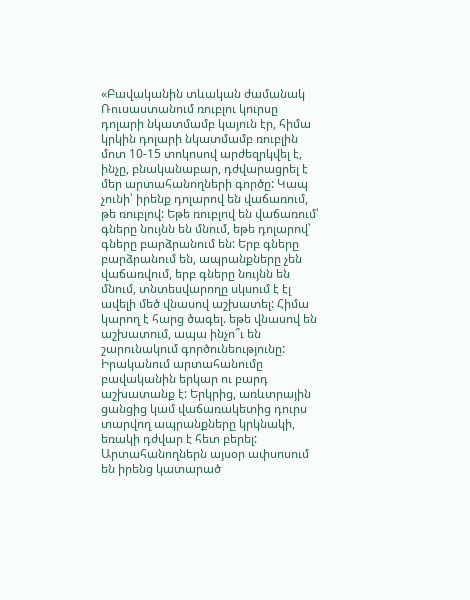«Բավականին տևական ժամանակ Ռուսաստանում ռուբլու կուրսը դոլարի նկատմամբ կայուն էր, հիմա կրկին դոլարի նկատմամբ ռուբլին մոտ 10-15 տոկոսով արժեզրկվել է, ինչը, բնականաբար, դժվարացրել է մեր արտահանողների գործը: Կապ չունի՝ իրենք դոլարով են վաճառում, թե ռուբլով: Եթե ռուբլով են վաճառում՝ գները նույնն են մնում, եթե դոլարով՝ գները բարձրանում են: Երբ գները բարձրանում են, ապրանքները չեն վաճառվում, երբ գները նույնն են մնում, տնտեսվարողը սկսում է էլ ավելի մեծ վնասով աշխատել: Հիմա կարող է հարց ծագել. եթե վնասով են աշխատում, ապա ինչո՞ւ են շարունակում գործունեությունը: Իրականում արտահանումը բավականին երկար ու բարդ աշխատանք է: Երկրից, առևտրային ցանցից կամ վաճառակետից դուրս տարվող ապրանքները կրկնակի, եռակի դժվար է հետ բերել: Արտահանողներն այսօր ափսոսում են իրենց կատարած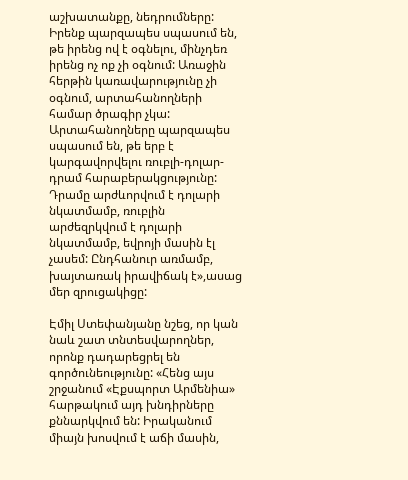աշխատանքը, նեդրումները: Իրենք պարզապես սպասում են, թե իրենց ով է օգնելու, մինչդեռ իրենց ոչ ոք չի օգնում: Առաջին հերթին կառավարությունը չի օգնում, արտահանողների համար ծրագիր չկա: Արտահանողները պարզապես սպասում են, թե երբ է կարգավորվելու ռուբլի-դոլար-դրամ հարաբերակցությունը: Դրամը արժևորվում է դոլարի նկատմամբ, ռուբլին արժեզրկվում է դոլարի նկատմամբ, եվրոյի մասին էլ չասեմ: Ընդհանուր առմամբ, խայտառակ իրավիճակ է»,ասաց մեր զրուցակիցը:

Էմիլ Ստեփանյանը նշեց, որ կան նաև շատ տնտեսվարողներ, որոնք դադարեցրել են գործունեությունը: «Հենց այս շրջանում «Էքսպորտ Արմենիա» հարթակում այդ խնդիրները քննարկվում են: Իրականում միայն խոսվում է աճի մասին,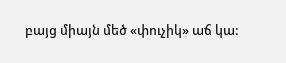բայց միայն մեծ «փուչիկ» աճ կա: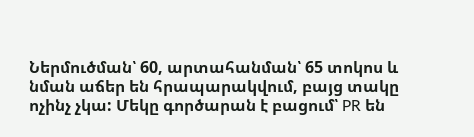Ներմուծման՝ 60, արտահանման՝ 65 տոկոս և նման աճեր են հրապարակվում, բայց տակը ոչինչ չկա: Մեկը գործարան է բացում՝ PR են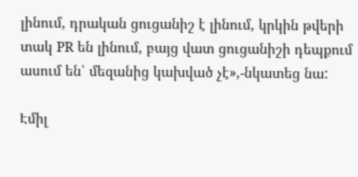լինում, դրական ցուցանիշ է լինում, կրկին թվերի տակ PR են լինում, բայց վատ ցուցանիշի դեպքում ասում են՝ մեզանից կախված չէ»,-նկատեց նա:

Էմիլ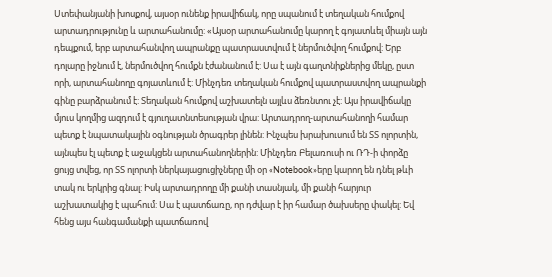Ստեփանյանի խոսքով, այսօր ունենք իրավիճակ, որը սպանում է տեղական հումքով արտադրությունը և արտահանումը: «Այսօր արտահանումը կարող է գոյատևել միայն այն դեպքում, երբ արտահանվող ապրանքը պատրաստվում է ներմուծվող հումքով: Երբ դոլարը իջնում է, ներմուծվող հումքն էժանանում է: Սա է այն գաղտնիքներից մեկը, ըստ որի, արտահանողը գոյատևում է: Մինչդեռ տեղական հումքով պատրաստվող ապրանքի գինը բարձրանում է: Տեղական հումքով աշխատելն այլևս ձեռնտու չէ: Այս իրավիճակը մյուս կողմից ազդում է գյուղատնտեսության վրա: Արտադրող-արտահանողի համար պետք է նպատակային օգնության ծրագրեր լինեն: Ինչպես խրախուսում են ՏՏ ոլորտին, այնպես էլ պետք է աջակցեն արտահանողներին: Մինչդեռ Բելառուսի ու ՌԴ-ի փորձը ցույց տվեց, որ ՏՏ ոլորտի ներկայացուցիչները մի օր «Notebook»երը կարող են դնել թևի տակ ու երկրից գնալ: Իսկ արտադրողը մի քանի տասնյակ, մի քանի հարյուր աշխատակից է պահում: Սա է պատճառը, որ դժվար է իր համար ծախսերը փակել: Եվ հենց այս հանգամանքի պատճառով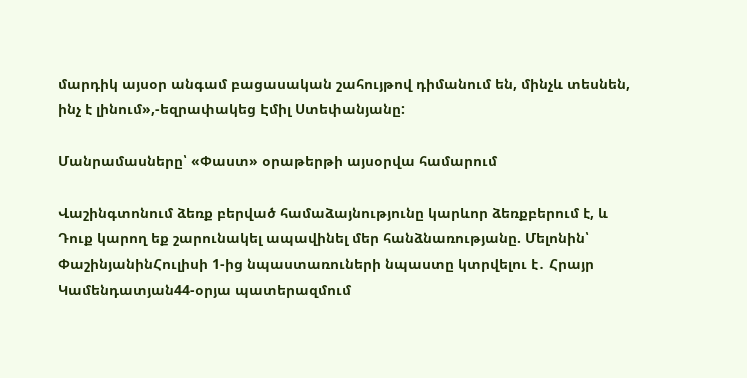մարդիկ այսօր անգամ բացասական շահույթով դիմանում են, մինչև տեսնեն, ինչ է լինում»,-եզրափակեց Էմիլ Ստեփանյանը:

Մանրամասները՝ «Փաստ» օրաթերթի այսօրվա համարում

Վաշինգտոնում ձեռք բերված համաձայնությունը կարևոր ձեռքբերում է, և Դուք կարող եք շարունակել ապավինել մեր հանձնառությանը. Մելոնին՝ ՓաշինյանինՀուլիսի 1-ից նպաստառուների նպաստը կտրվելու է․ Հրայր Կամենդատյան44-օրյա պատերազմում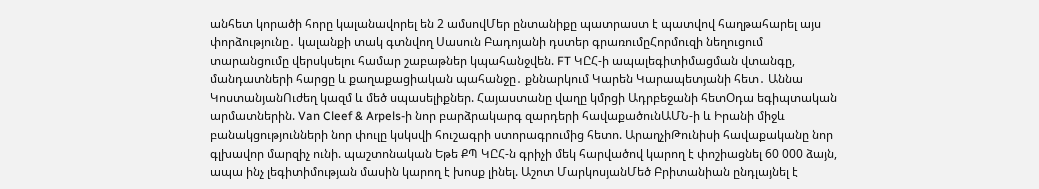անհետ կորածի հորը կալանավորել են 2 ամսովՄեր ընտանիքը պատրաստ է պատվով հաղթահարել այս փորձությունը․ կալանքի տակ գտնվող Սասուն Բադոյանի դստեր գրառումըՀորմուզի նեղուցում տարանցումը վերսկսելու համար շաբաթներ կպահանջվեն. FT ԿԸՀ-ի ապալեգիտիմացման վտանգը, մանդատների հարցը և քաղաքացիական պահանջը․ քննարկում Կարեն Կարապետյանի հետ․ Աննա ԿոստանյանՈւժեղ կազմ և մեծ սպասելիքներ. Հայաստանը վաղը կմրցի Ադրբեջանի հետՕդա եգիպտական արմատներին. Van Cleef & Arpels-ի նոր բարձրակարգ զարդերի հավաքածունԱՄՆ-ի և Իրանի միջև բանակցությունների նոր փուլը կսկսվի հուշագրի ստորագրումից հետո. ԱրաղչիԹունիսի հավաքականը նոր գլխավոր մարզիչ ունի. պաշտոնական Եթե ՔՊ ԿԸՀ-ն գրիչի մեկ հարվածով կարող է փոշիացնել 60 000 ձայն, ապա ինչ լեգիտիմության մասին կարող է խոսք լինել. Աշոտ ՄարկոսյանՄեծ Բրիտանիան ընդլայնել է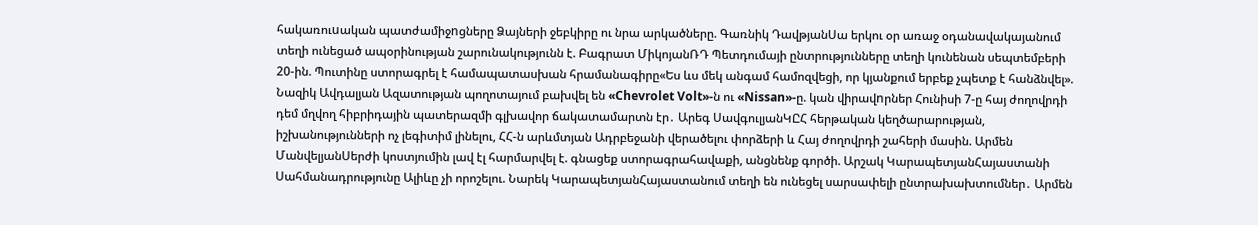հակառուuական պատժամիջnցները Ձայների ջեբկիրը ու նրա արկածները. Գառնիկ ԴավթյանՍա երկու օր առաջ օդանավակայանում տեղի ունեցած ապօրինության շարունակությունն է. Բագրատ ՄիկոյանՌԴ Պետդումայի ընտրությունները տեղի կունենան սեպտեմբերի 20-ին. Պուտինը ստորագրել է համապատասխան հրամանագիրը«Ես ևս մեկ անգամ համոզվեցի, որ կյանքում երբեք չպետք է հանձնվել». Նազիկ Ավդալյան Ազատության պողոտայում բախվել են «Chevrolet Volt»-ն ու «Nissan»-ը. կան վիրավnրներ Հունիսի 7-ը հայ ժողովրդի դեմ մղվող հիբրիդային պատերազմի գլխավոր ճակատամարտն էր․ Արեգ ՍավգուլյանԿԸՀ հերթական կեղծարարության, իշխանությունների ոչ լեգիտիմ լինելու, ՀՀ-ն արևմտյան Ադրբեջանի վերածելու փորձերի և Հայ ժողովրդի շահերի մասին. Արմեն ՄանվելյանՍերժի կոստյումին լավ էլ հարմարվել է. գնացեք ստորագրահավաքի, անցնենք գործի. Արշակ ԿարապետյանՀայաստանի Սահմանադրությունը Ալիևը չի որոշելու. Նարեկ ԿարապետյանՀայաստանում տեղի են ունեցել սարսափելի ընտրախախտումներ․ Արմեն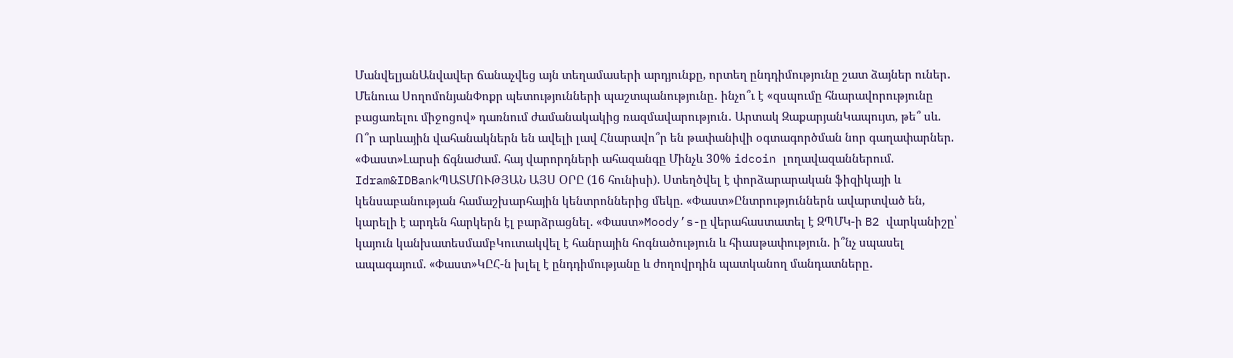ՄանվելյանԱնվավեր ճանաչվեց այն տեղամասերի արդյունքը, որտեղ ընդդիմությունը շատ ձայներ ուներ․ Մենուա ՍողոմոնյանՓոքր պետությունների պաշտպանությունը․ ինչո՞ւ է «զսպումը հնարավորությունը բացառելու միջոցով» դառնում ժամանակակից ռազմավարություն․ Արտակ ԶաքարյանԿապույտ, թե՞ սև. Ո՞ր արևային վահանակներն են ավելի լավ Հնարավո՞ր են թափանիվի օգտագործման նոր գաղափարներ. «Փաստ»Լարսի ճգնաժամ. հայ վարորդների ահազանգը Մինչև 30% idcoin լողավազաններում. Idram&IDBankՊԱՏՄՈՒԹՅԱՆ ԱՅՍ ՕՐԸ (16 հունիսի). Ստեղծվել է փորձարարական ֆիզիկայի և կենսաբանության համաշխարհային կենտրոններից մեկը. «Փաստ»Ընտրություններն ավարտված են, կարելի է արդեն հարկերն էլ բարձրացնել. «Փաստ»Moody’s-ը վերահաստատել է ԶՊՄԿ-ի B2 վարկանիշը՝ կայուն կանխատեսմամբԿուտակվել է հանրային հոգնածություն և հիասթափություն. ի՞նչ սպասել ապագայում. «Փաստ»ԿԸՀ-ն խլել է ընդդիմությանը և ժողովրդին պատկանող մանդատները․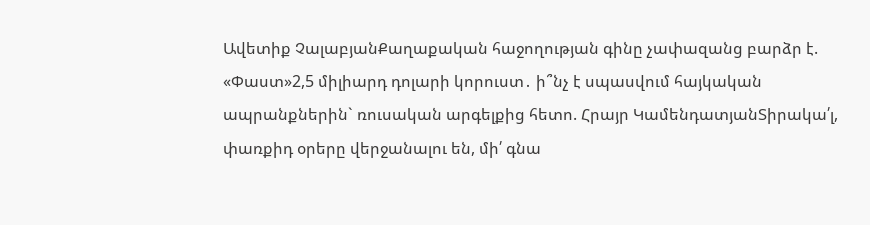Ավետիք ՉալաբյանՔաղաքական հաջողության գինը չափազանց բարձր է. «Փաստ»2,5 միլիարդ դոլարի կորուստ․ ի՞նչ է սպասվում հայկական ապրանքներին` ռուսական արգելքից հետո. Հրայր ԿամենդատյանՏիրակա՛լ, փառքիդ օրերը վերջանալու են, մի՛ գնա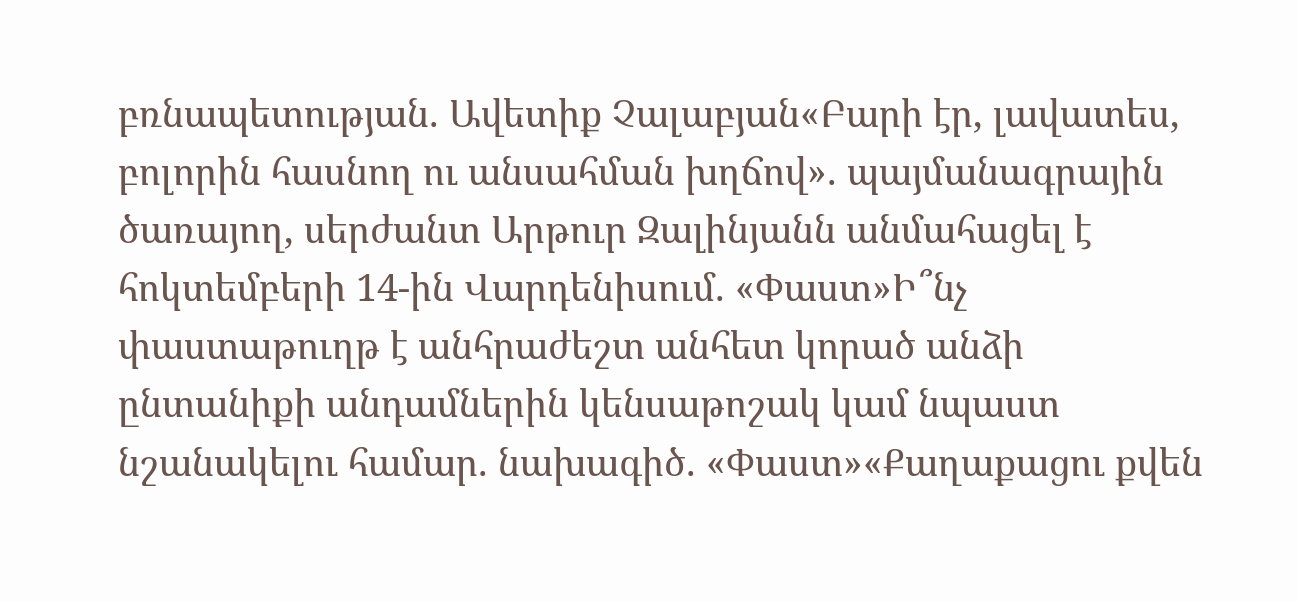բռնապետության. Ավետիք Չալաբյան«Բարի էր, լավատես, բոլորին հասնող ու անսահման խղճով». պայմանագրային ծառայող, սերժանտ Արթուր Զալինյանն անմահացել է հոկտեմբերի 14-ին Վարդենիսում. «Փաստ»Ի՞նչ փաստաթուղթ է անհրաժեշտ անհետ կորած անձի ընտանիքի անդամներին կենսաթոշակ կամ նպաստ նշանակելու համար. նախագիծ. «Փաստ»«Քաղաքացու քվեն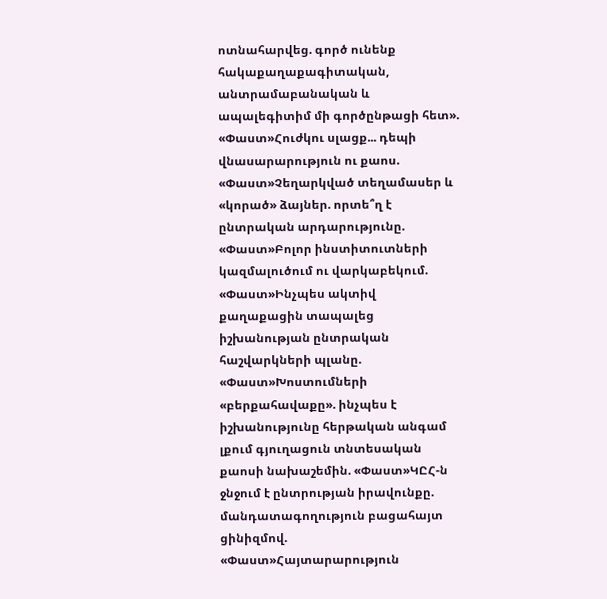ոտնահարվեց. գործ ունենք հակաքաղաքագիտական, անտրամաբանական և ապալեգիտիմ մի գործընթացի հետ». «Փաստ»Հուժկու սլացք... դեպի վնասարարություն ու քաոս. «Փաստ»Չեղարկված տեղամասեր և «կորած» ձայներ. որտե՞ղ է ընտրական արդարությունը. «Փաստ»Բոլոր ինստիտուտների կազմալուծում ու վարկաբեկում. «Փաստ»Ինչպես ակտիվ քաղաքացին տապալեց իշխանության ընտրական հաշվարկների պլանը. «Փաստ»Խոստումների «բերքահավաքը». ինչպես է իշխանությունը հերթական անգամ լքում գյուղացուն տնտեսական քաոսի նախաշեմին. «Փաստ»ԿԸՀ-ն ջնջում է ընտրության իրավունքը. մանդատագողություն բացահայտ ցինիզմով. «Փաստ»Հայտարարություն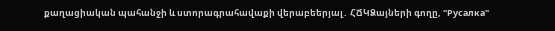քաղացիական պահանջի և ստորագրահավաքի վերաբեերյալ․ ՀՃԿՁայների գողը, "Русалка"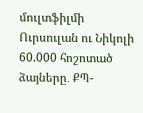մուլտֆիլմի Ուրսուլան ու Նիկոլի 60.000 հոշոտած ձայները․ ՔՊ-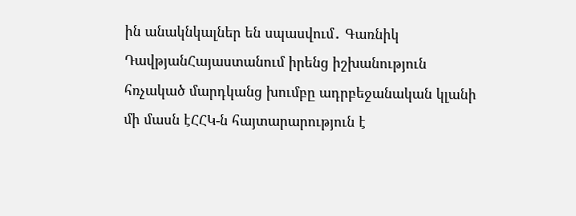ին անակնկալներ են սպասվում․ Գառնիկ ԴավթյանՀայաստանում իրենց իշխանություն հռչակած մարդկանց խումբը ադրբեջանական կլանի մի մասն էՀՀԿ-ն հայտարարություն է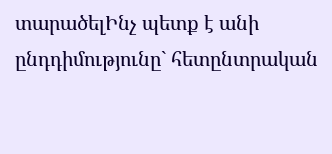տարածելԻնչ պետք է անի ընդդիմությունը` հետընտրական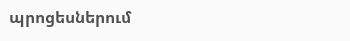պրոցեսներում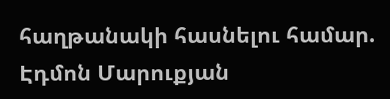հաղթանակի հասնելու համար. Էդմոն Մարուքյան